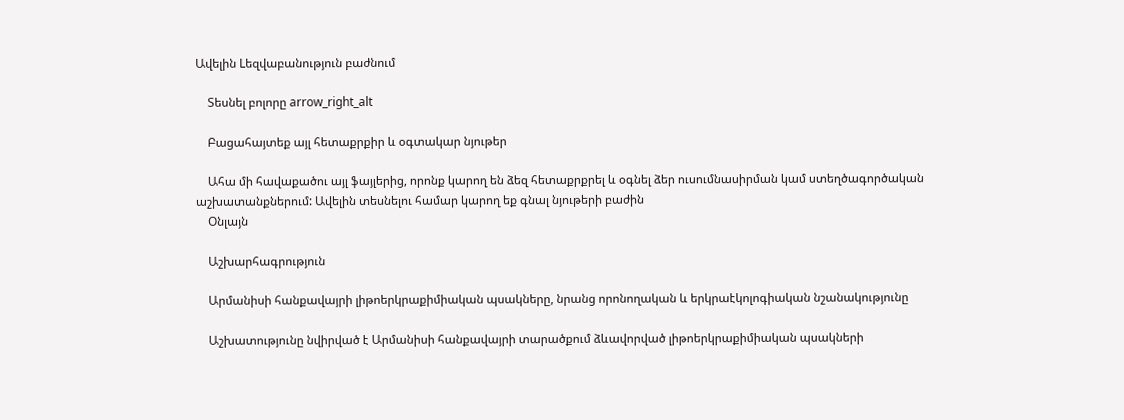Ավելին Lեզվաբանություն բաժնում

    Տեսնել բոլորը arrow_right_alt

    Բացահայտեք այլ հետաքրքիր և օգտակար նյութեր

    Ահա մի հավաքածու այլ ֆայլերից, որոնք կարող են ձեզ հետաքրքրել և օգնել ձեր ուսումնասիրման կամ ստեղծագործական աշխատանքներում: Ավելին տեսնելու համար կարող եք գնալ նյութերի բաժին
    Օնլայն

    Աշխարհագրություն

    Արմանիսի հանքավայրի լիթոերկրաքիմիական պսակները, նրանց որոնողական և երկրաէկոլոգիական նշանակությունը

    Աշխատությունը նվիրված է Արմանիսի հանքավայրի տարածքում ձևավորված լիթոերկրաքիմիական պսակների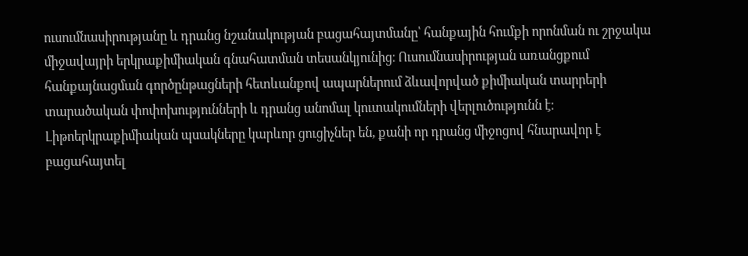ուսումնասիրությանը և դրանց նշանակության բացահայտմանը՝ հանքային հումքի որոնման ու շրջակա միջավայրի երկրաքիմիական գնահատման տեսանկյունից։ Ուսումնասիրության առանցքում հանքայնացման գործընթացների հետևանքով ապարներում ձևավորված քիմիական տարրերի տարածական փոփոխությունների և դրանց անոմալ կուտակումների վերլուծությունն է։ Լիթոերկրաքիմիական պսակները կարևոր ցուցիչներ են, քանի որ դրանց միջոցով հնարավոր է բացահայտել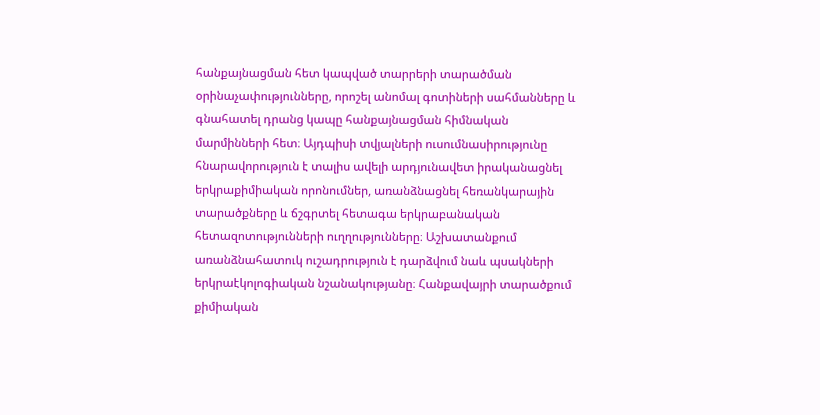հանքայնացման հետ կապված տարրերի տարածման օրինաչափությունները, որոշել անոմալ գոտիների սահմանները և գնահատել դրանց կապը հանքայնացման հիմնական մարմինների հետ։ Այդպիսի տվյալների ուսումնասիրությունը հնարավորություն է տալիս ավելի արդյունավետ իրականացնել երկրաքիմիական որոնումներ, առանձնացնել հեռանկարային տարածքները և ճշգրտել հետագա երկրաբանական հետազոտությունների ուղղությունները։ Աշխատանքում առանձնահատուկ ուշադրություն է դարձվում նաև պսակների երկրաէկոլոգիական նշանակությանը։ Հանքավայրի տարածքում քիմիական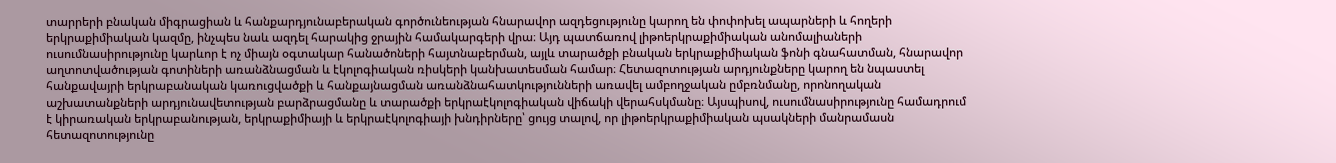տարրերի բնական միգրացիան և հանքարդյունաբերական գործունեության հնարավոր ազդեցությունը կարող են փոփոխել ապարների և հողերի երկրաքիմիական կազմը, ինչպես նաև ազդել հարակից ջրային համակարգերի վրա։ Այդ պատճառով լիթոերկրաքիմիական անոմալիաների ուսումնասիրությունը կարևոր է ոչ միայն օգտակար հանածոների հայտնաբերման, այլև տարածքի բնական երկրաքիմիական ֆոնի գնահատման, հնարավոր աղտոտվածության գոտիների առանձնացման և էկոլոգիական ռիսկերի կանխատեսման համար։ Հետազոտության արդյունքները կարող են նպաստել հանքավայրի երկրաբանական կառուցվածքի և հանքայնացման առանձնահատկությունների առավել ամբողջական ըմբռնմանը, որոնողական աշխատանքների արդյունավետության բարձրացմանը և տարածքի երկրաէկոլոգիական վիճակի վերահսկմանը։ Այսպիսով, ուսումնասիրությունը համադրում է կիրառական երկրաբանության, երկրաքիմիայի և երկրաէկոլոգիայի խնդիրները՝ ցույց տալով, որ լիթոերկրաքիմիական պսակների մանրամասն հետազոտությունը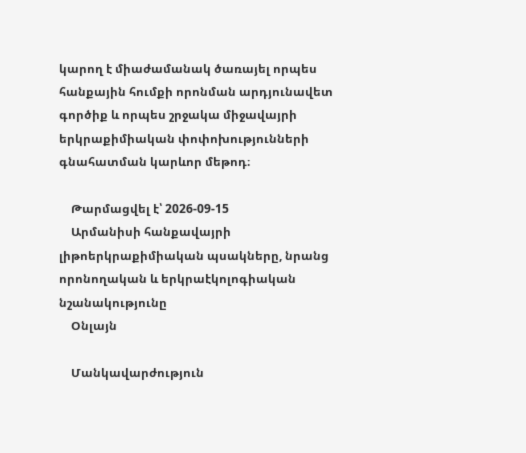կարող է միաժամանակ ծառայել որպես հանքային հումքի որոնման արդյունավետ գործիք և որպես շրջակա միջավայրի երկրաքիմիական փոփոխությունների գնահատման կարևոր մեթոդ։

    Թարմացվել է՝ 2026-09-15
    Արմանիսի հանքավայրի լիթոերկրաքիմիական պսակները, նրանց որոնողական և երկրաէկոլոգիական նշանակությունը
    Օնլայն

    Մանկավարժություն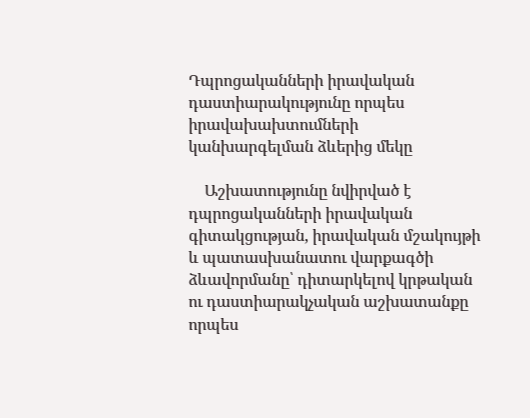Դպրոցականների իրավական դաստիարակությունը որպես իրավախախտումների կանխարգելման ձևերից մեկը

    Աշխատությունը նվիրված է դպրոցականների իրավական գիտակցության, իրավական մշակույթի և պատասխանատու վարքագծի ձևավորմանը՝ դիտարկելով կրթական ու դաստիարակչական աշխատանքը որպես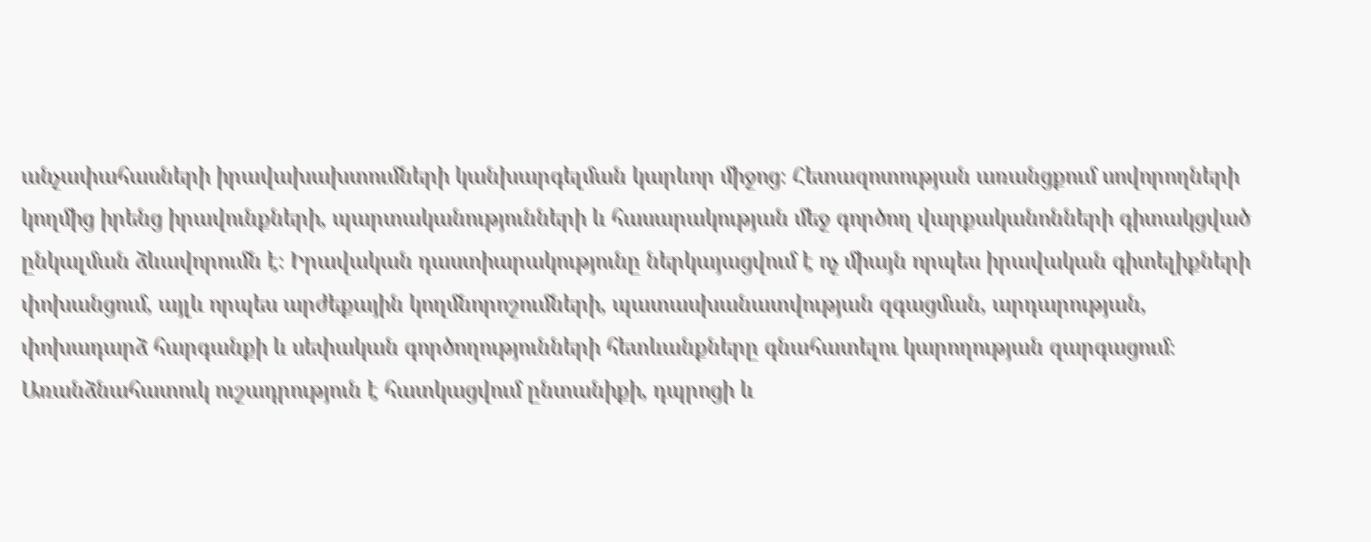անչափահասների իրավախախտումների կանխարգելման կարևոր միջոց։ Հետազոտության առանցքում սովորողների կողմից իրենց իրավունքների, պարտականությունների և հասարակության մեջ գործող վարքականոնների գիտակցված ընկալման ձևավորումն է։ Իրավական դաստիարակությունը ներկայացվում է ոչ միայն որպես իրավական գիտելիքների փոխանցում, այլև որպես արժեքային կողմնորոշումների, պատասխանատվության զգացման, արդարության, փոխադարձ հարգանքի և սեփական գործողությունների հետևանքները գնահատելու կարողության զարգացում։ Առանձնահատուկ ուշադրություն է հատկացվում ընտանիքի, դպրոցի և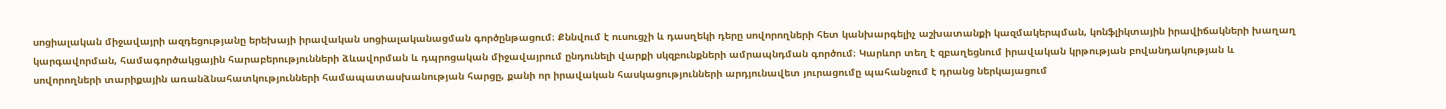սոցիալական միջավայրի ազդեցությանը երեխայի իրավական սոցիալականացման գործընթացում։ Քննվում է ուսուցչի և դասղեկի դերը սովորողների հետ կանխարգելիչ աշխատանքի կազմակերպման, կոնֆլիկտային իրավիճակների խաղաղ կարգավորման, համագործակցային հարաբերությունների ձևավորման և դպրոցական միջավայրում ընդունելի վարքի սկզբունքների ամրապնդման գործում։ Կարևոր տեղ է զբաղեցնում իրավական կրթության բովանդակության և սովորողների տարիքային առանձնահատկությունների համապատասխանության հարցը, քանի որ իրավական հասկացությունների արդյունավետ յուրացումը պահանջում է դրանց ներկայացում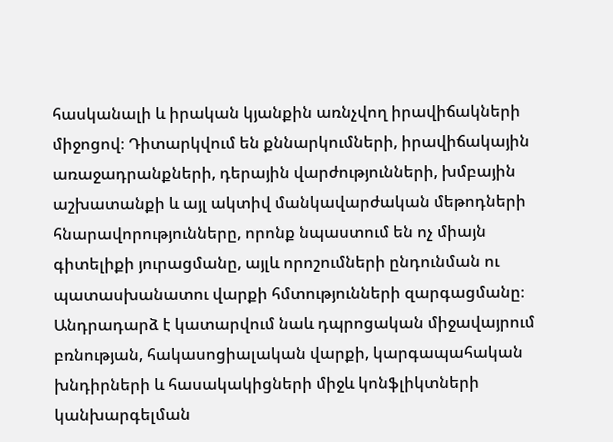հասկանալի և իրական կյանքին առնչվող իրավիճակների միջոցով։ Դիտարկվում են քննարկումների, իրավիճակային առաջադրանքների, դերային վարժությունների, խմբային աշխատանքի և այլ ակտիվ մանկավարժական մեթոդների հնարավորությունները, որոնք նպաստում են ոչ միայն գիտելիքի յուրացմանը, այլև որոշումների ընդունման ու պատասխանատու վարքի հմտությունների զարգացմանը։ Անդրադարձ է կատարվում նաև դպրոցական միջավայրում բռնության, հակասոցիալական վարքի, կարգապահական խնդիրների և հասակակիցների միջև կոնֆլիկտների կանխարգելման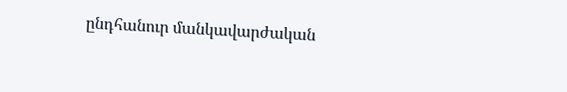ընդհանուր մանկավարժական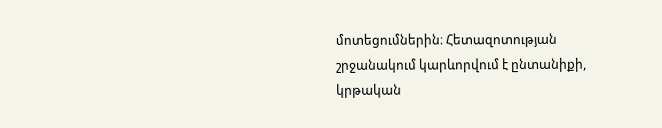մոտեցումներին։ Հետազոտության շրջանակում կարևորվում է ընտանիքի, կրթական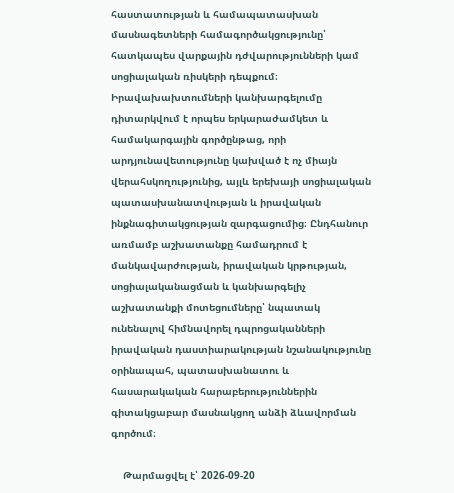հաստատության և համապատասխան մասնագետների համագործակցությունը՝ հատկապես վարքային դժվարությունների կամ սոցիալական ռիսկերի դեպքում։ Իրավախախտումների կանխարգելումը դիտարկվում է որպես երկարաժամկետ և համակարգային գործընթաց, որի արդյունավետությունը կախված է ոչ միայն վերահսկողությունից, այլև երեխայի սոցիալական պատասխանատվության և իրավական ինքնագիտակցության զարգացումից։ Ընդհանուր առմամբ աշխատանքը համադրում է մանկավարժության, իրավական կրթության, սոցիալականացման և կանխարգելիչ աշխատանքի մոտեցումները՝ նպատակ ունենալով հիմնավորել դպրոցականների իրավական դաստիարակության նշանակությունը օրինապահ, պատասխանատու և հասարակական հարաբերություններին գիտակցաբար մասնակցող անձի ձևավորման գործում։

    Թարմացվել է՝ 2026-09-20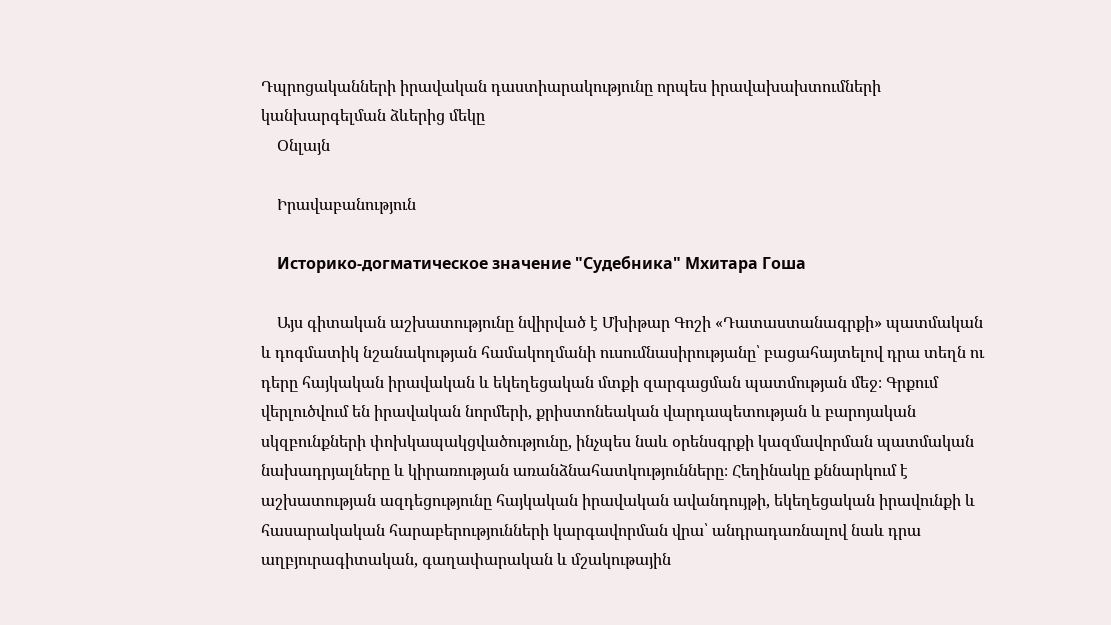Դպրոցականների իրավական դաստիարակությունը որպես իրավախախտումների կանխարգելման ձևերից մեկը
    Օնլայն

    Իրավաբանություն

    Историко-догматическое значение "Судебника" Мхитара Гоша

    Այս գիտական աշխատությունը նվիրված է Մխիթար Գոշի «Դատաստանագրքի» պատմական և դոգմատիկ նշանակության համակողմանի ուսումնասիրությանը՝ բացահայտելով դրա տեղն ու դերը հայկական իրավական և եկեղեցական մտքի զարգացման պատմության մեջ։ Գրքում վերլուծվում են իրավական նորմերի, քրիստոնեական վարդապետության և բարոյական սկզբունքների փոխկապակցվածությունը, ինչպես նաև օրենսգրքի կազմավորման պատմական նախադրյալները և կիրառության առանձնահատկությունները։ Հեղինակը քննարկում է աշխատության ազդեցությունը հայկական իրավական ավանդույթի, եկեղեցական իրավունքի և հասարակական հարաբերությունների կարգավորման վրա՝ անդրադառնալով նաև դրա աղբյուրագիտական, գաղափարական և մշակութային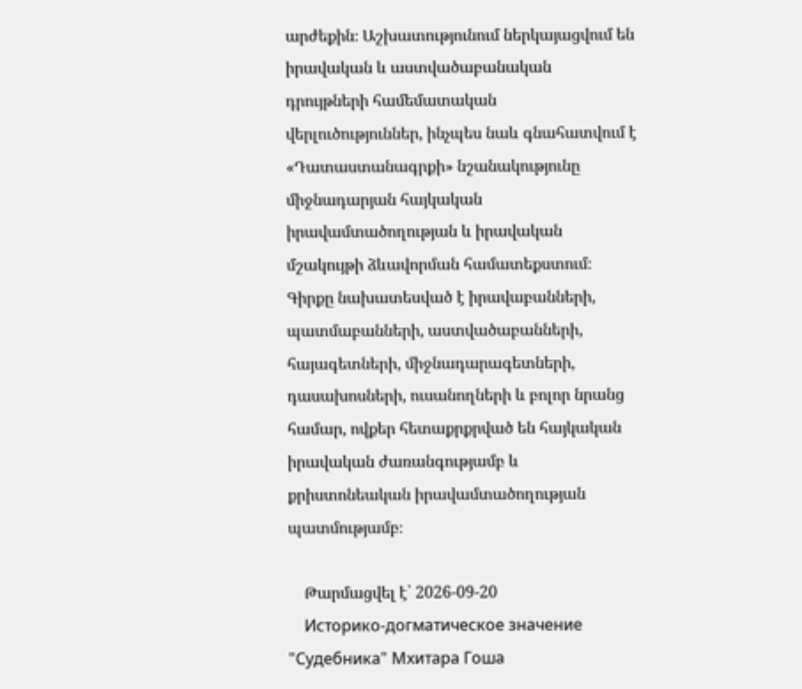արժեքին։ Աշխատությունում ներկայացվում են իրավական և աստվածաբանական դրույթների համեմատական վերլուծություններ, ինչպես նաև գնահատվում է «Դատաստանագրքի» նշանակությունը միջնադարյան հայկական իրավամտածողության և իրավական մշակույթի ձևավորման համատեքստում։ Գիրքը նախատեսված է իրավաբանների, պատմաբանների, աստվածաբանների, հայագետների, միջնադարագետների, դասախոսների, ուսանողների և բոլոր նրանց համար, ովքեր հետաքրքրված են հայկական իրավական ժառանգությամբ և քրիստոնեական իրավամտածողության պատմությամբ։

    Թարմացվել է՝ 2026-09-20
    Историко-догматическое значение "Судебника" Мхитара Гоша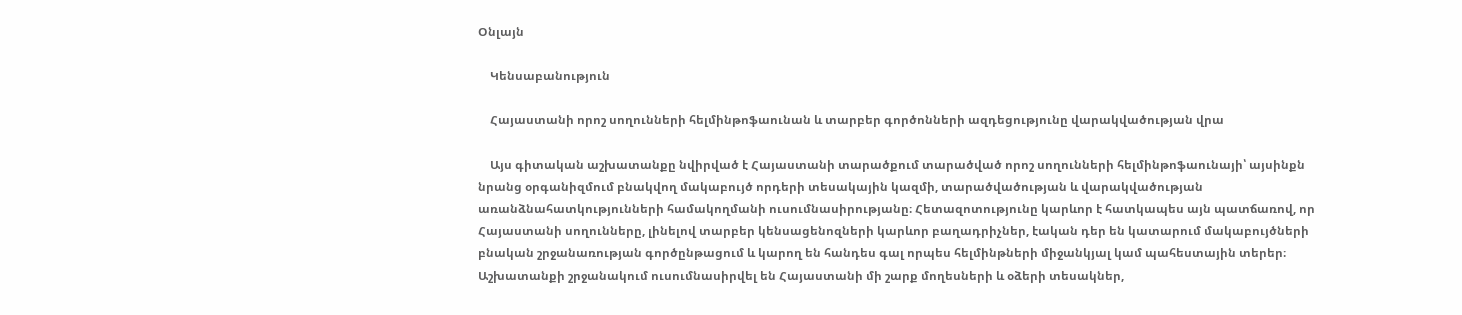Օնլայն

    Կենսաբանություն

    Հայաստանի որոշ սողունների հելմինթոֆաունան և տարբեր գործոնների ազդեցությունը վարակվածության վրա

    Այս գիտական աշխատանքը նվիրված է Հայաստանի տարածքում տարածված որոշ սողունների հելմինթոֆաունայի՝ այսինքն նրանց օրգանիզմում բնակվող մակաբույծ որդերի տեսակային կազմի, տարածվածության և վարակվածության առանձնահատկությունների համակողմանի ուսումնասիրությանը։ Հետազոտությունը կարևոր է հատկապես այն պատճառով, որ Հայաստանի սողունները, լինելով տարբեր կենսացենոզների կարևոր բաղադրիչներ, էական դեր են կատարում մակաբույծների բնական շրջանառության գործընթացում և կարող են հանդես գալ որպես հելմինթների միջանկյալ կամ պահեստային տերեր։ Աշխատանքի շրջանակում ուսումնասիրվել են Հայաստանի մի շարք մողեսների և օձերի տեսակներ,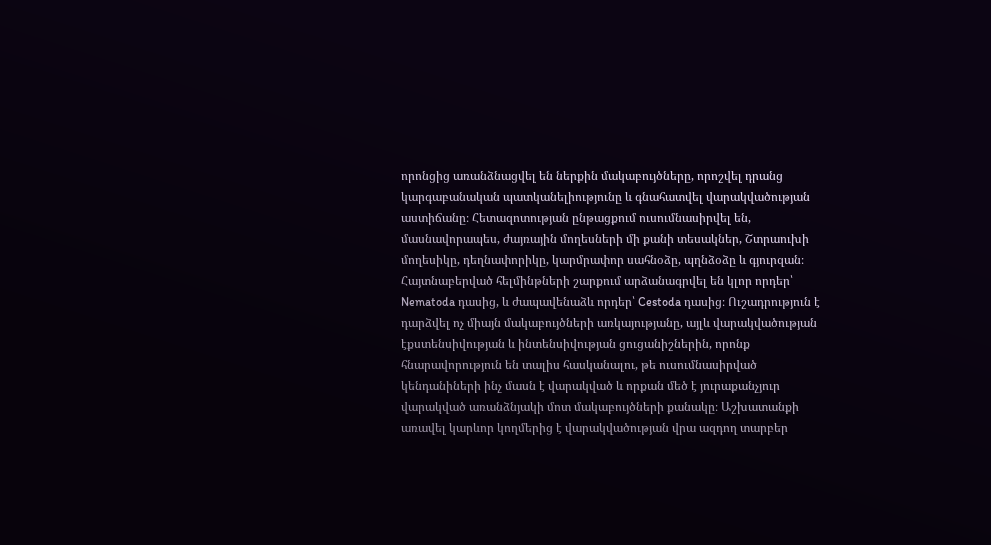որոնցից առանձնացվել են ներքին մակաբույծները, որոշվել դրանց կարգաբանական պատկանելիությունը և գնահատվել վարակվածության աստիճանը։ Հետազոտության ընթացքում ուսումնասիրվել են, մասնավորապես, ժայռային մողեսների մի քանի տեսակներ, Շտրաուխի մողեսիկը, դեղնափորիկը, կարմրափոր սահնօձը, պղնձօձը և գյուրզան։ Հայտնաբերված հելմինթների շարքում արձանագրվել են կլոր որդեր՝ Nematoda դասից, և ժապավենաձև որդեր՝ Cestoda դասից։ Ուշադրություն է դարձվել ոչ միայն մակաբույծների առկայությանը, այլև վարակվածության էքստենսիվության և ինտենսիվության ցուցանիշներին, որոնք հնարավորություն են տալիս հասկանալու, թե ուսումնասիրված կենդանիների ինչ մասն է վարակված և որքան մեծ է յուրաքանչյուր վարակված առանձնյակի մոտ մակաբույծների քանակը։ Աշխատանքի առավել կարևոր կողմերից է վարակվածության վրա ազդող տարբեր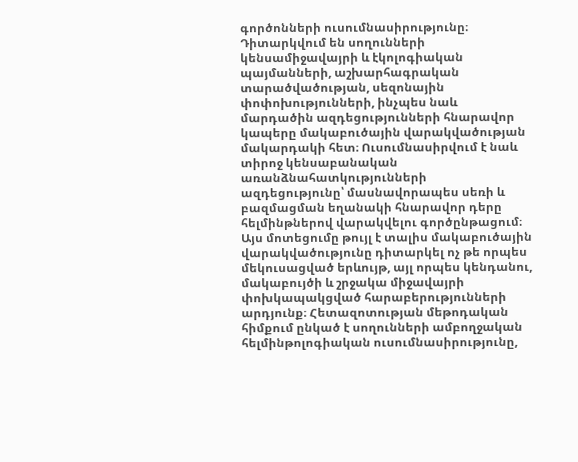գործոնների ուսումնասիրությունը։ Դիտարկվում են սողունների կենսամիջավայրի և էկոլոգիական պայմանների, աշխարհագրական տարածվածության, սեզոնային փոփոխությունների, ինչպես նաև մարդածին ազդեցությունների հնարավոր կապերը մակաբուծային վարակվածության մակարդակի հետ։ Ուսումնասիրվում է նաև տիրոջ կենսաբանական առանձնահատկությունների ազդեցությունը՝ մասնավորապես սեռի և բազմացման եղանակի հնարավոր դերը հելմինթներով վարակվելու գործընթացում։ Այս մոտեցումը թույլ է տալիս մակաբուծային վարակվածությունը դիտարկել ոչ թե որպես մեկուսացված երևույթ, այլ որպես կենդանու, մակաբույծի և շրջակա միջավայրի փոխկապակցված հարաբերությունների արդյունք։ Հետազոտության մեթոդական հիմքում ընկած է սողունների ամբողջական հելմինթոլոգիական ուսումնասիրությունը,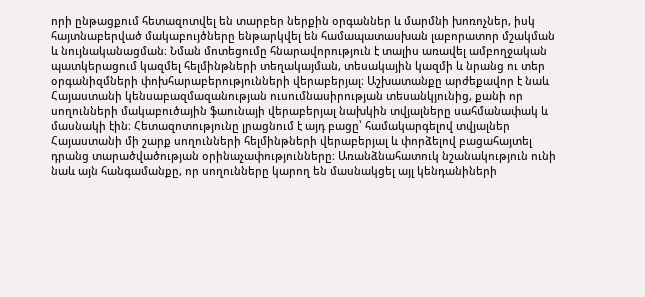որի ընթացքում հետազոտվել են տարբեր ներքին օրգաններ և մարմնի խոռոչներ, իսկ հայտնաբերված մակաբույծները ենթարկվել են համապատասխան լաբորատոր մշակման և նույնականացման։ Նման մոտեցումը հնարավորություն է տալիս առավել ամբողջական պատկերացում կազմել հելմինթների տեղակայման, տեսակային կազմի և նրանց ու տեր օրգանիզմների փոխհարաբերությունների վերաբերյալ։ Աշխատանքը արժեքավոր է նաև Հայաստանի կենսաբազմազանության ուսումնասիրության տեսանկյունից, քանի որ սողունների մակաբուծային ֆաունայի վերաբերյալ նախկին տվյալները սահմանափակ և մասնակի էին։ Հետազոտությունը լրացնում է այդ բացը՝ համակարգելով տվյալներ Հայաստանի մի շարք սողունների հելմինթների վերաբերյալ և փորձելով բացահայտել դրանց տարածվածության օրինաչափությունները։ Առանձնահատուկ նշանակություն ունի նաև այն հանգամանքը, որ սողունները կարող են մասնակցել այլ կենդանիների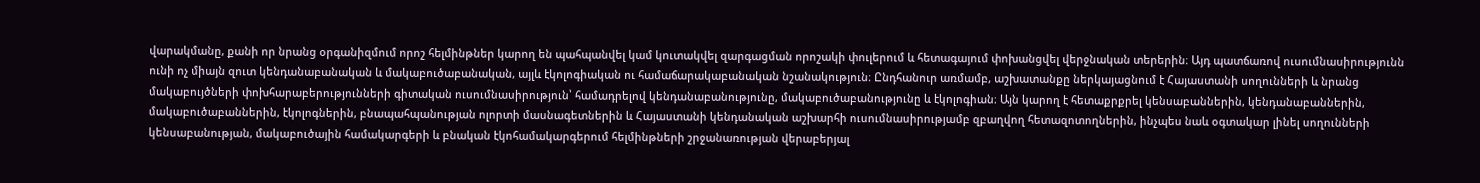վարակմանը, քանի որ նրանց օրգանիզմում որոշ հելմինթներ կարող են պահպանվել կամ կուտակվել զարգացման որոշակի փուլերում և հետագայում փոխանցվել վերջնական տերերին։ Այդ պատճառով ուսումնասիրությունն ունի ոչ միայն զուտ կենդանաբանական և մակաբուծաբանական, այլև էկոլոգիական ու համաճարակաբանական նշանակություն։ Ընդհանուր առմամբ, աշխատանքը ներկայացնում է Հայաստանի սողունների և նրանց մակաբույծների փոխհարաբերությունների գիտական ուսումնասիրություն՝ համադրելով կենդանաբանությունը, մակաբուծաբանությունը և էկոլոգիան։ Այն կարող է հետաքրքրել կենսաբաններին, կենդանաբաններին, մակաբուծաբաններին, էկոլոգներին, բնապահպանության ոլորտի մասնագետներին և Հայաստանի կենդանական աշխարհի ուսումնասիրությամբ զբաղվող հետազոտողներին, ինչպես նաև օգտակար լինել սողունների կենսաբանության, մակաբուծային համակարգերի և բնական էկոհամակարգերում հելմինթների շրջանառության վերաբերյալ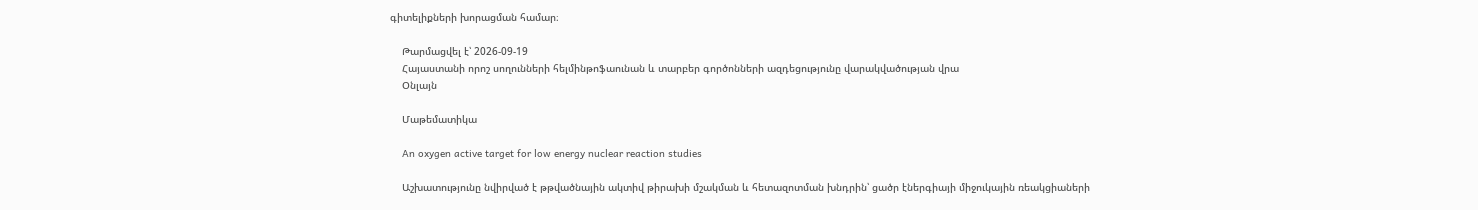գիտելիքների խորացման համար։

    Թարմացվել է՝ 2026-09-19
    Հայաստանի որոշ սողունների հելմինթոֆաունան և տարբեր գործոնների ազդեցությունը վարակվածության վրա
    Օնլայն

    Մաթեմատիկա

    An oxygen active target for low energy nuclear reaction studies

    Աշխատությունը նվիրված է թթվածնային ակտիվ թիրախի մշակման և հետազոտման խնդրին՝ ցածր էներգիայի միջուկային ռեակցիաների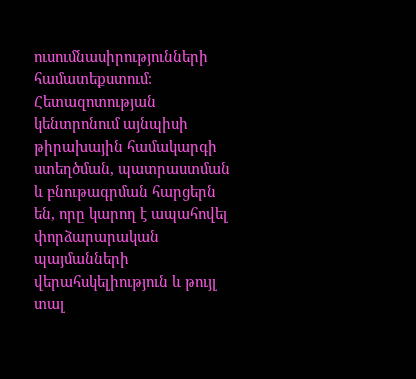ուսումնասիրությունների համատեքստում։ Հետազոտության կենտրոնում այնպիսի թիրախային համակարգի ստեղծման, պատրաստման և բնութագրման հարցերն են, որը կարող է ապահովել փորձարարական պայմանների վերահսկելիություն և թույլ տալ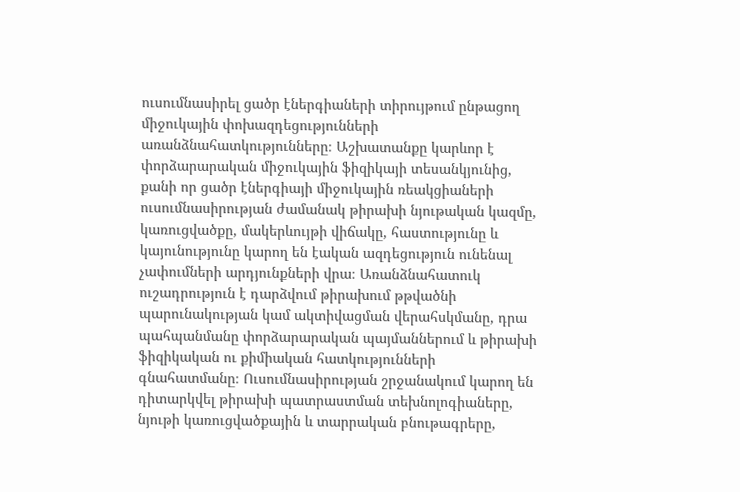ուսումնասիրել ցածր էներգիաների տիրույթում ընթացող միջուկային փոխազդեցությունների առանձնահատկությունները։ Աշխատանքը կարևոր է փորձարարական միջուկային ֆիզիկայի տեսանկյունից, քանի որ ցածր էներգիայի միջուկային ռեակցիաների ուսումնասիրության ժամանակ թիրախի նյութական կազմը, կառուցվածքը, մակերևույթի վիճակը, հաստությունը և կայունությունը կարող են էական ազդեցություն ունենալ չափումների արդյունքների վրա։ Առանձնահատուկ ուշադրություն է դարձվում թիրախում թթվածնի պարունակության կամ ակտիվացման վերահսկմանը, դրա պահպանմանը փորձարարական պայմաններում և թիրախի ֆիզիկական ու քիմիական հատկությունների գնահատմանը։ Ուսումնասիրության շրջանակում կարող են դիտարկվել թիրախի պատրաստման տեխնոլոգիաները, նյութի կառուցվածքային և տարրական բնութագրերը,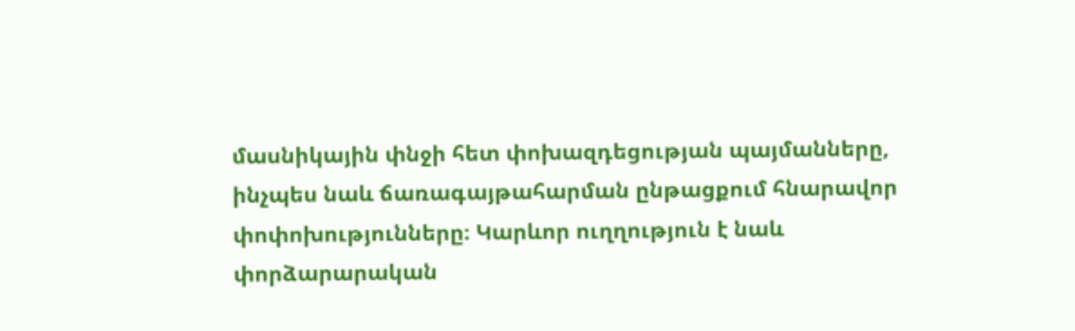մասնիկային փնջի հետ փոխազդեցության պայմանները, ինչպես նաև ճառագայթահարման ընթացքում հնարավոր փոփոխությունները։ Կարևոր ուղղություն է նաև փորձարարական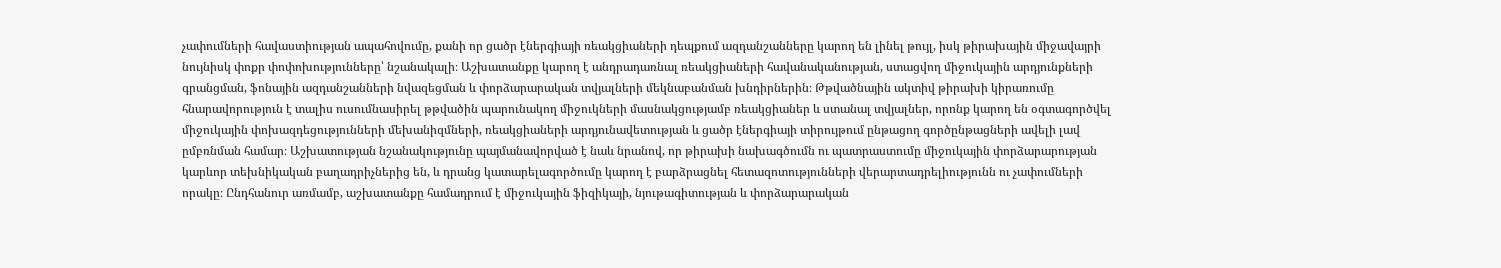չափումների հավաստիության ապահովումը, քանի որ ցածր էներգիայի ռեակցիաների դեպքում ազդանշանները կարող են լինել թույլ, իսկ թիրախային միջավայրի նույնիսկ փոքր փոփոխությունները՝ նշանակալի։ Աշխատանքը կարող է անդրադառնալ ռեակցիաների հավանականության, ստացվող միջուկային արդյունքների գրանցման, ֆոնային ազդանշանների նվազեցման և փորձարարական տվյալների մեկնաբանման խնդիրներին։ Թթվածնային ակտիվ թիրախի կիրառումը հնարավորություն է տալիս ուսումնասիրել թթվածին պարունակող միջուկների մասնակցությամբ ռեակցիաներ և ստանալ տվյալներ, որոնք կարող են օգտագործվել միջուկային փոխազդեցությունների մեխանիզմների, ռեակցիաների արդյունավետության և ցածր էներգիայի տիրույթում ընթացող գործընթացների ավելի լավ ըմբռնման համար։ Աշխատության նշանակությունը պայմանավորված է նաև նրանով, որ թիրախի նախագծումն ու պատրաստումը միջուկային փորձարարության կարևոր տեխնիկական բաղադրիչներից են, և դրանց կատարելագործումը կարող է բարձրացնել հետազոտությունների վերարտադրելիությունն ու չափումների որակը։ Ընդհանուր առմամբ, աշխատանքը համադրում է միջուկային ֆիզիկայի, նյութագիտության և փորձարարական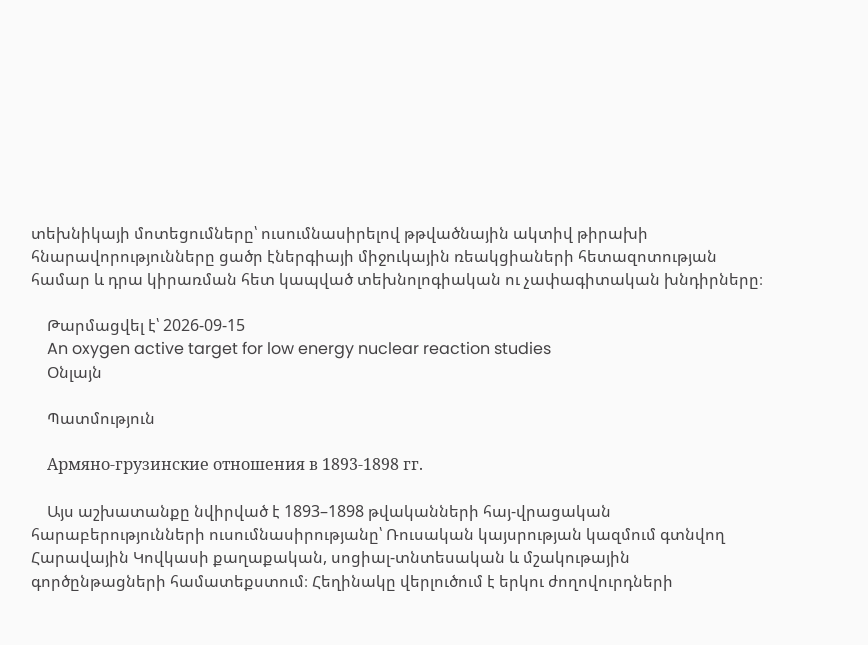տեխնիկայի մոտեցումները՝ ուսումնասիրելով թթվածնային ակտիվ թիրախի հնարավորությունները ցածր էներգիայի միջուկային ռեակցիաների հետազոտության համար և դրա կիրառման հետ կապված տեխնոլոգիական ու չափագիտական խնդիրները։

    Թարմացվել է՝ 2026-09-15
    An oxygen active target for low energy nuclear reaction studies
    Օնլայն

    Պատմություն

    Армяно-грузинские отношения в 1893-1898 гг.

    Այս աշխատանքը նվիրված է 1893–1898 թվականների հայ-վրացական հարաբերությունների ուսումնասիրությանը՝ Ռուսական կայսրության կազմում գտնվող Հարավային Կովկասի քաղաքական, սոցիալ-տնտեսական և մշակութային գործընթացների համատեքստում։ Հեղինակը վերլուծում է երկու ժողովուրդների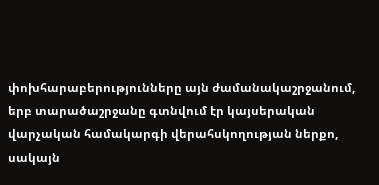փոխհարաբերությունները այն ժամանակաշրջանում, երբ տարածաշրջանը գտնվում էր կայսերական վարչական համակարգի վերահսկողության ներքո, սակայն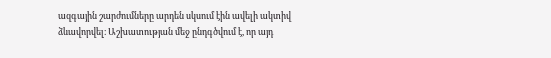ազգային շարժումները արդեն սկսում էին ավելի ակտիվ ձևավորվել։ Աշխատության մեջ ընդգծվում է, որ այդ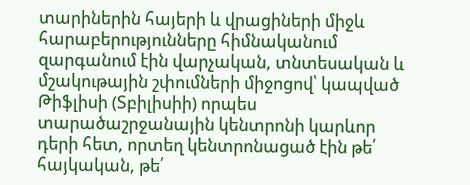տարիներին հայերի և վրացիների միջև հարաբերությունները հիմնականում զարգանում էին վարչական, տնտեսական և մշակութային շփումների միջոցով՝ կապված Թիֆլիսի (Տբիլիսիի) որպես տարածաշրջանային կենտրոնի կարևոր դերի հետ, որտեղ կենտրոնացած էին թե՛ հայկական, թե՛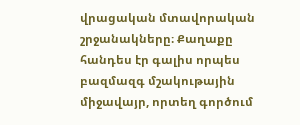վրացական մտավորական շրջանակները։ Քաղաքը հանդես էր գալիս որպես բազմազգ մշակութային միջավայր, որտեղ գործում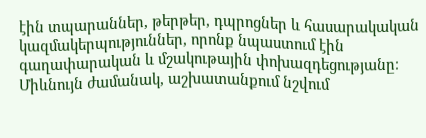էին տպարաններ, թերթեր, դպրոցներ և հասարակական կազմակերպություններ, որոնք նպաստում էին գաղափարական և մշակութային փոխազդեցությանը։ Միևնույն ժամանակ, աշխատանքում նշվում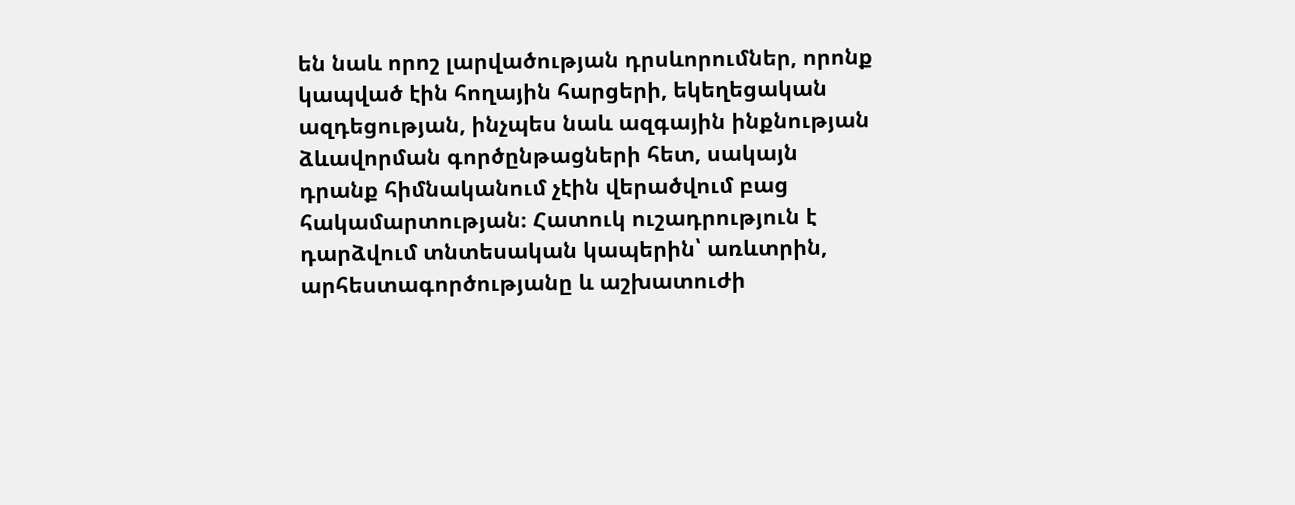են նաև որոշ լարվածության դրսևորումներ, որոնք կապված էին հողային հարցերի, եկեղեցական ազդեցության, ինչպես նաև ազգային ինքնության ձևավորման գործընթացների հետ, սակայն դրանք հիմնականում չէին վերածվում բաց հակամարտության։ Հատուկ ուշադրություն է դարձվում տնտեսական կապերին՝ առևտրին, արհեստագործությանը և աշխատուժի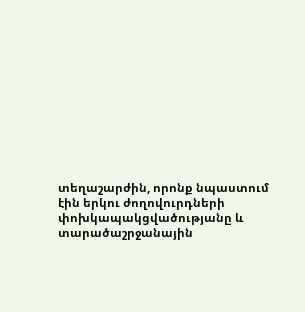տեղաշարժին, որոնք նպաստում էին երկու ժողովուրդների փոխկապակցվածությանը և տարածաշրջանային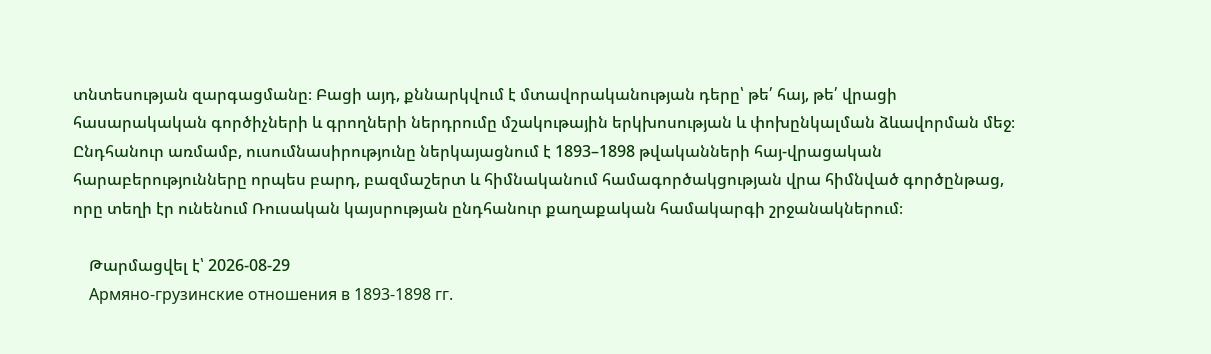տնտեսության զարգացմանը։ Բացի այդ, քննարկվում է մտավորականության դերը՝ թե՛ հայ, թե՛ վրացի հասարակական գործիչների և գրողների ներդրումը մշակութային երկխոսության և փոխընկալման ձևավորման մեջ։ Ընդհանուր առմամբ, ուսումնասիրությունը ներկայացնում է 1893–1898 թվականների հայ-վրացական հարաբերությունները որպես բարդ, բազմաշերտ և հիմնականում համագործակցության վրա հիմնված գործընթաց, որը տեղի էր ունենում Ռուսական կայսրության ընդհանուր քաղաքական համակարգի շրջանակներում։

    Թարմացվել է՝ 2026-08-29
    Армяно-грузинские отношения в 1893-1898 гг.